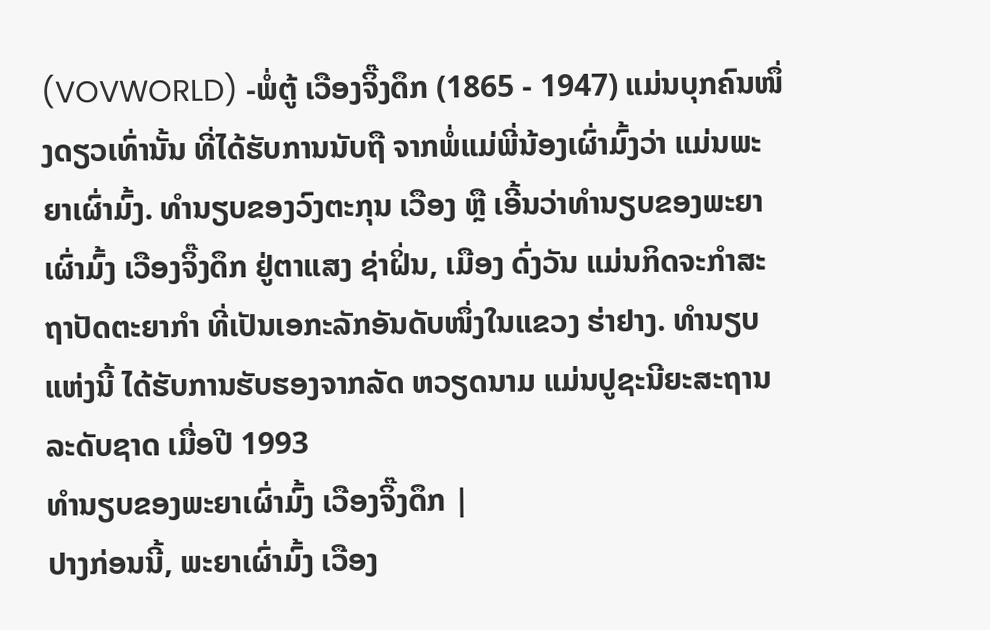(VOVWORLD) -ພໍ່ຕູ້ ເວືອງຈິ໊ງດຶກ (1865 - 1947) ແມ່ນບຸກຄົນໜຶ່ງດຽວເທົ່ານັ້ນ ທີ່ໄດ້ຮັບການນັບຖື ຈາກພໍ່ແມ່ພີ່ນ້ອງເຜົ່າມົ້ງວ່າ ແມ່ນພະຍາເຜົ່າມົ້ງ. ທຳນຽບຂອງວົງຕະກຸນ ເວືອງ ຫຼື ເອີ້ນວ່າທຳນຽບຂອງພະຍາເຜົ່າມົ້ງ ເວືອງຈິ໊ງດຶກ ຢູ່ຕາແສງ ຊ່າຝິ່ນ, ເມືອງ ດົ່ງວັນ ແມ່ນກິດຈະກຳສະຖາປັດຕະຍາກຳ ທີ່ເປັນເອກະລັກອັນດັບໜຶ່ງໃນແຂວງ ຮ່າຢາງ. ທຳນຽບແຫ່ງນີ້ ໄດ້ຮັບການຮັບຮອງຈາກລັດ ຫວຽດນາມ ແມ່ນປູຊະນີຍະສະຖານລະດັບຊາດ ເມື່ອປີ 1993
ທຳນຽບຂອງພະຍາເຜົ່າມົ້ງ ເວືອງຈິ໊ງດຶກ |
ປາງກ່ອນນີ້, ພະຍາເຜົ່າມົ້ງ ເວືອງ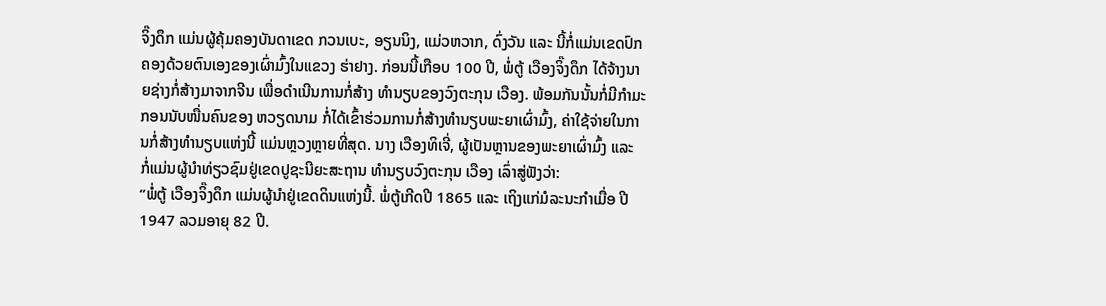ຈິ໊ງດຶກ ແມ່ນຜູ້ຄຸ້ມຄອງບັນດາເຂດ ກວນເບະ, ອຽນນິງ, ແມ່ວຫວາກ, ດົ່ງວັນ ແລະ ນີ້ກໍ່ແມ່ນເຂດປົກຄອງດ້ວຍຕົນເອງຂອງເຜົ່າມົ້ງໃນແຂວງ ຮ່າຢາງ. ກ່ອນນີ້ເກືອບ 100 ປີ, ພໍ່ຕູ້ ເວືອງຈິ໊ງດຶກ ໄດ້ຈ້າງນາຍຊ່າງກໍ່ສ້າງມາຈາກຈີນ ເພື່ອດຳເນີນການກໍ່ສ້າງ ທຳນຽບຂອງວົງຕະກຸນ ເວືອງ. ພ້ອມກັນນັ້ນກໍ່ມີກຳມະກອນນັບໜື່ນຄົນຂອງ ຫວຽດນາມ ກໍ່ໄດ້ເຂົ້າຮ່ວມການກໍ່ສ້າງທຳນຽບພະຍາເຜົ່າມົ້ງ, ຄ່າໃຊ້ຈ່າຍໃນການກໍ່ສ້າງທຳນຽບແຫ່ງນີ້ ແມ່ນຫຼວງຫຼາຍທີ່ສຸດ. ນາງ ເວືອງທິເຈີ່, ຜູ້ເປັນຫຼານຂອງພະຍາເຜົ່າມົ້ງ ແລະ ກໍ່ແມ່ນຜູ້ນຳທ່ຽວຊົມຢູ່ເຂດປູຊະນີຍະສະຖານ ທຳນຽບວົງຕະກຸນ ເວືອງ ເລົ່າສູ່ຟັງວ່າ:
“ພໍ່ຕູ້ ເວືອງຈິ໊ງດຶກ ແມ່ນຜູ້ນຳຢູ່ເຂດດິນແຫ່ງນີ້. ພໍ່ຕູ້ເກີດປີ 1865 ແລະ ເຖິງແກ່ມໍລະນະກຳເມື່ອ ປີ 1947 ລວມອາຍຸ 82 ປີ.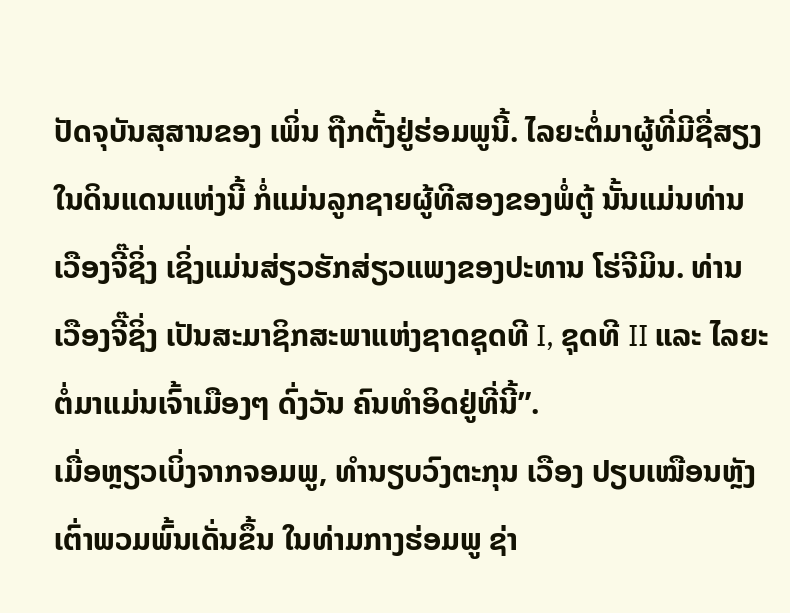ປັດຈຸບັນສຸສານຂອງ ເພິ່ນ ຖືກຕັ້ງຢູ່ຮ່ອມພູນີ້. ໄລຍະຕໍ່ມາຜູ້ທີ່ມີຊື່ສຽງໃນດິນແດນແຫ່ງນີ້ ກໍ່ແມ່ນລູກຊາຍຜູ້ທີສອງຂອງພໍ່ຕູ້ ນັ້ນແມ່ນທ່ານ ເວືອງຈີ໊ຊິ່ງ ເຊິ່ງແມ່ນສ່ຽວຮັກສ່ຽວແພງຂອງປະທານ ໂຮ່ຈີມິນ. ທ່ານ ເວືອງຈີ໊ຊິ່ງ ເປັນສະມາຊິກສະພາແຫ່ງຊາດຊຸດທີ I, ຊຸດທີ II ແລະ ໄລຍະຕໍ່ມາແມ່ນເຈົ້າເມືອງໆ ດົ່ງວັນ ຄົນທຳອິດຢູ່ທີ່ນີ້”.
ເມື່ອຫຼຽວເບິ່ງຈາກຈອມພູ, ທຳນຽບວົງຕະກຸນ ເວືອງ ປຽບເໝືອນຫຼັງເຕົ່າພວມພົ້ນເດັ່ນຂຶ້ນ ໃນທ່າມກາງຮ່ອມພູ ຊ່າ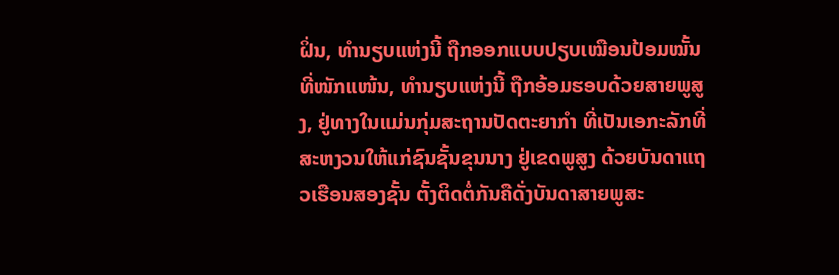ຝິ່ນ, ທຳນຽບແຫ່ງນີ້ ຖືກອອກແບບປຽບເໝືອນປ້ອມໝັ້ນທີ່ໜັກແໜ້ນ, ທຳນຽບແຫ່ງນີ້ ຖືກອ້ອມຮອບດ້ວຍສາຍພູສູງ, ຢູ່ທາງໃນແມ່ນກຸ່ມສະຖານປັດຕະຍາກຳ ທີ່ເປັນເອກະລັກທີ່ສະຫງວນໃຫ້ແກ່ຊົນຊັ້ນຂຸນນາງ ຢູ່ເຂດພູສູງ ດ້ວຍບັນດາແຖວເຮືອນສອງຊັ້ນ ຕັ້ງຕິດຕໍ່ກັນຄືດັ່ງບັນດາສາຍພູສະ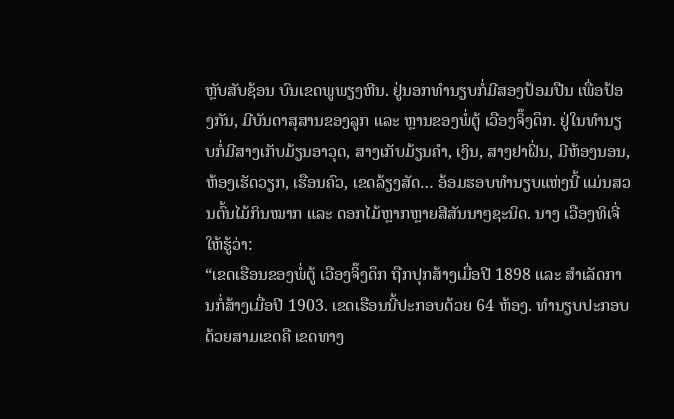ຫຼັບສັບຊ້ອນ ບົນເຂດພູພຽງຫີນ. ຢູ່ນອກທຳນຽບກໍ່ມີສອງປ້ອມປືນ ເພື່ອປ້ອງກັນ, ມີບັນດາສຸສານຂອງລູກ ແລະ ຫຼານຂອງພໍ່ຕູ້ ເວືອງຈິ໊ງດຶກ. ຢູ່ໃນທຳນຽບກໍ່ມີສາງເກັບມ້ຽນອາວຸດ, ສາງເກັບມ້ຽນຄຳ, ເງິນ, ສາງຢາຝິ່ນ, ມີຫ້ອງນອນ, ຫ້ອງເຮັດວຽກ, ເຮືອນຄົວ, ເຂດລ້ຽງສັດ… ອ້ອມຮອບທຳນຽບແຫ່ງນີ້ ແມ່ນສວນຕົ້ນໄມ້ກິນໝາກ ແລະ ດອກໄມ້ຫຼາກຫຼາຍສີສັນນາໆຊະນິດ. ນາງ ເວືອງທິເຈີ່ ໃຫ້ຮູ້ວ່າ:
“ເຂດເຮືອນຂອງພໍ່ຕູ້ ເວືອງຈິ໊ງດຶກ ຖືກປຸກສ້າງເມື່ອປີ 1898 ແລະ ສຳເລັດການກໍ່ສ້າງເມື່ອປີ 1903. ເຂດເຮືອນນີ້ປະກອບດ້ວຍ 64 ຫ້ອງ. ທຳນຽບປະກອບດ້ວຍສາມເຂດຄື ເຂດທາງ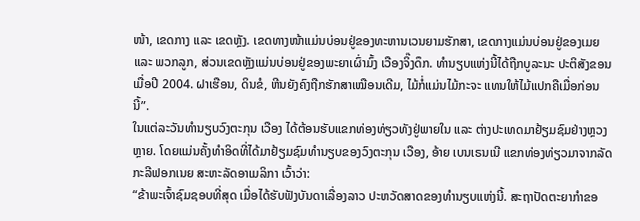ໜ້າ, ເຂດກາງ ແລະ ເຂດຫຼັງ. ເຂດທາງໜ້າແມ່ນບ່ອນຢູ່ຂອງທະຫານເວນຍາມຮັກສາ, ເຂດກາງແມ່ນບ່ອນຢູ່ຂອງເມຍ ແລະ ພວກລູກ, ສ່ວນເຂດຫຼັງແມ່ນບ່ອນຢູ່ຂອງພະຍາເຜົ່າມົ້ງ ເວືອງຈິ໊ງດຶກ. ທຳນຽບແຫ່ງນີ້ໄດ້ຖືກບູລະນະ ປະຕິສັງຂອນເມື່ອປີ 2004. ຝາເຮືອນ, ດິນຂໍ, ຫີນຍັງຄົງຖືກຮັກສາເໝືອນເດີມ, ໄມ້ກໍ່ແມ່ນໄມ້ກະຈະ ແທນໃຫ້ໄມ້ແປກຄືເມື່ອກ່ອນນີ້”.
ໃນແຕ່ລະວັນທຳນຽບວົງຕະກຸນ ເວືອງ ໄດ້ຕ້ອນຮັບແຂກທ່ອງທ່ຽວທັງຢູ່ພາຍໃນ ແລະ ຕ່າງປະເທດມາຢ້ຽມຊົມຢ່າງຫຼວງຫຼາຍ. ໂດຍແມ່ນຄັ້ງທຳອິດທີ່ໄດ້ມາຢ້ຽມຊົມທຳນຽບຂອງວົງຕະກຸນ ເວືອງ, ອ້າຍ ເບນເຣນເນີ ແຂກທ່ອງທ່ຽວມາຈາກລັດ ກະລີຟອກເນຍ ສະຫະລັດອາເມລິກາ ເວົ້າວ່າ:
“ຂ້າພະເຈົ້າຊົມຊອບທີ່ສຸດ ເມື່ອໄດ້ຮັບຟັງບັນດາເລື່ອງລາວ ປະຫວັດສາດຂອງທຳນຽບແຫ່ງນີ້. ສະຖາປັດຕະຍາກຳຂອ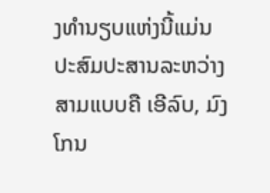ງທຳນຽບແຫ່ງນີ້ແມ່ນ ປະສົມປະສານລະຫວ່າງສາມແບບຄື ເອີລົບ, ມົງໂກນ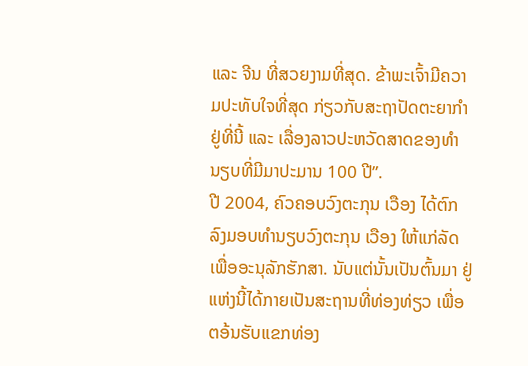ແລະ ຈີນ ທີ່ສວຍງາມທີ່ສຸດ. ຂ້າພະເຈົ້າມີຄວາມປະທັບໃຈທີ່ສຸດ ກ່ຽວກັບສະຖາປັດຕະຍາກຳຢູ່ທີ່ນີ້ ແລະ ເລື່ອງລາວປະຫວັດສາດຂອງທຳນຽບທີ່ມີມາປະມານ 100 ປີ”.
ປີ 2004, ຄົວຄອບວົງຕະກຸນ ເວືອງ ໄດ້ຕົກລົງມອບທຳນຽບວົງຕະກຸນ ເວືອງ ໃຫ້ແກ່ລັດ ເພື່ອອະນຸລັກຮັກສາ. ນັບແຕ່ນັ້ນເປັນຕົ້ນມາ ຢູ່ແຫ່ງນີ້ໄດ້ກາຍເປັນສະຖານທີ່ທ່ອງທ່ຽວ ເພື່ອຕອ້ນຮັບແຂກທ່ອງ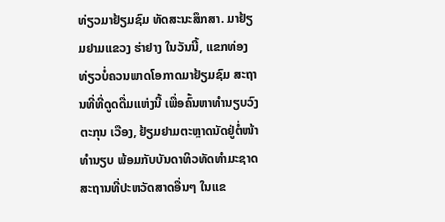ທ່ຽວມາຢ້ຽມຊົມ ທັດສະນະສຶກສາ. ມາຢ້ຽມຢາມແຂວງ ຮ່າຢາງ ໃນວັນນີ້, ແຂກທ່ອງທ່ຽວບໍ່ຄວນພາດໂອກາດມາຢ້ຽມຊົມ ສະຖານທີ່ທີ່ດູດດື່ມແຫ່ງນີ້ ເພື່ອຄົ້ນຫາທຳນຽບວົງຕະກຸນ ເວືອງ, ຢ້ຽມຢາມຕະຫຼາດນັດຢູ່ຕໍ່ໜ້າທຳນຽບ ພ້ອມກັບບັນດາທິວທັດທຳມະຊາດ ສະຖານທີ່ປະຫວັດສາດອື່ນໆ ໃນແຂ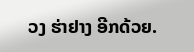ວງ ຮ່າຢາງ ອີກດ້ວຍ.